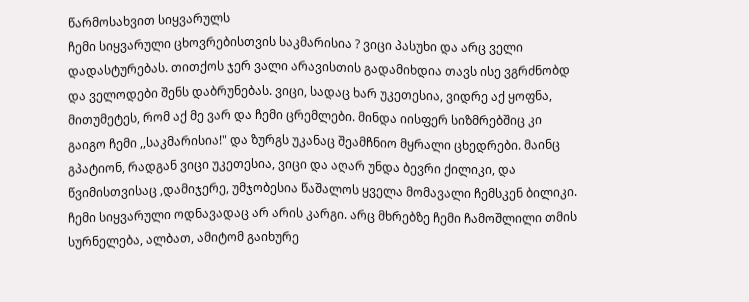წარმოსახვით სიყვარულს
ჩემი სიყვარული ცხოვრებისთვის საკმარისია ? ვიცი პასუხი და არც ველი დადასტურებას. თითქოს ჯერ ვალი არავისთის გადამიხდია თავს ისე ვგრძნობდ და ველოდები შენს დაბრუნებას. ვიცი, სადაც ხარ უკეთესია, ვიდრე აქ ყოფნა, მითუმეტეს, რომ აქ მე ვარ და ჩემი ცრემლები. მინდა იისფერ სიზმრებშიც კი გაიგო ჩემი ,,საკმარისია!" და ზურგს უკანაც შეამჩნიო მყრალი ცხედრები. მაინც გპატიონ, რადგან ვიცი უკეთესია, ვიცი და აღარ უნდა ბევრი ქილიკი, და წვიმისთვისაც ,დამიჯერე, უმჯობესია წაშალოს ყველა მომავალი ჩემსკენ ბილიკი. ჩემი სიყვარული ოდნავადაც არ არის კარგი. არც მხრებზე ჩემი ჩამოშლილი თმის სურნელება, ალბათ, ამიტომ გაიხურე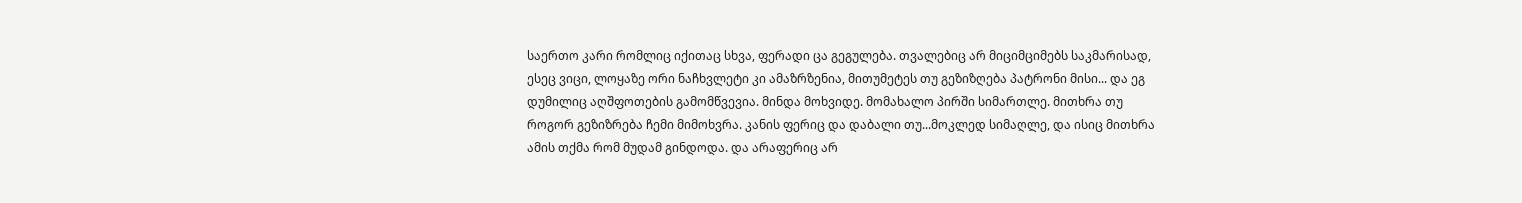საერთო კარი რომლიც იქითაც სხვა, ფერადი ცა გეგულება. თვალებიც არ მიციმციმებს საკმარისად, ესეც ვიცი, ლოყაზე ორი ნაჩხვლეტი კი ამაზრზენია, მითუმეტეს თუ გეზიზღება პატრონი მისი... და ეგ დუმილიც აღშფოთების გამომწვევია. მინდა მოხვიდე. მომახალო პირში სიმართლე. მითხრა თუ როგორ გეზიზრება ჩემი მიმოხვრა. კანის ფერიც და დაბალი თუ...მოკლედ სიმაღლე, და ისიც მითხრა ამის თქმა რომ მუდამ გინდოდა. და არაფერიც არ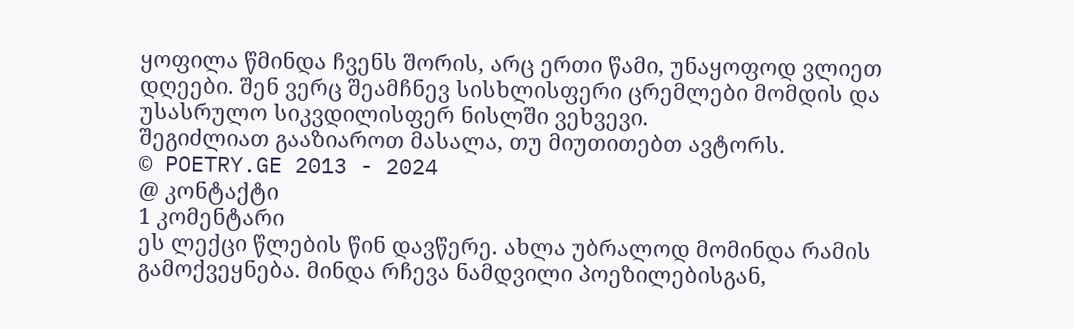ყოფილა წმინდა ჩვენს შორის, არც ერთი წამი, უნაყოფოდ ვლიეთ დღეები. შენ ვერც შეამჩნევ სისხლისფერი ცრემლები მომდის და უსასრულო სიკვდილისფერ ნისლში ვეხვევი.
შეგიძლიათ გააზიაროთ მასალა, თუ მიუთითებთ ავტორს.
© POETRY.GE 2013 - 2024
@ კონტაქტი
1 კომენტარი
ეს ლექცი წლების წინ დავწერე. ახლა უბრალოდ მომინდა რამის გამოქვეყნება. მინდა რჩევა ნამდვილი პოეზილებისგან,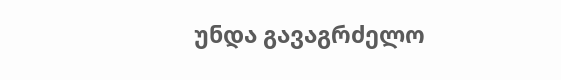უნდა გავაგრძელო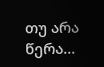თუ არა წერა...